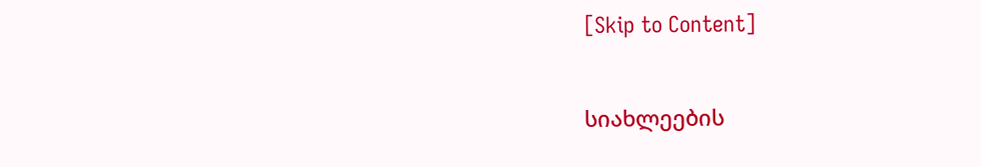[Skip to Content]

სიახლეების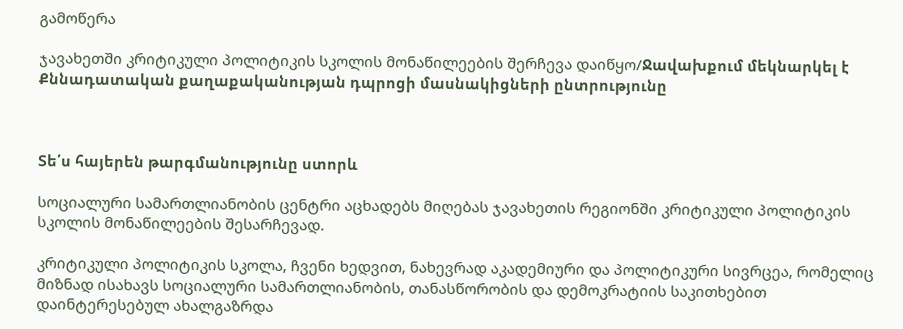გამოწერა

ჯავახეთში კრიტიკული პოლიტიკის სკოლის მონაწილეების შერჩევა დაიწყო/Ջավախքում մեկնարկել է Քննադատական քաղաքականության դպրոցի մասնակիցների ընտրությունը



Տե՛ս հայերեն թարգմանությունը ստորև

სოციალური სამართლიანობის ცენტრი აცხადებს მიღებას ჯავახეთის რეგიონში კრიტიკული პოლიტიკის სკოლის მონაწილეების შესარჩევად.

კრიტიკული პოლიტიკის სკოლა, ჩვენი ხედვით, ნახევრად აკადემიური და პოლიტიკური სივრცეა, რომელიც მიზნად ისახავს სოციალური სამართლიანობის, თანასწორობის და დემოკრატიის საკითხებით დაინტერესებულ ახალგაზრდა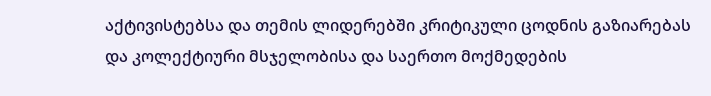აქტივისტებსა და თემის ლიდერებში კრიტიკული ცოდნის გაზიარებას და კოლექტიური მსჯელობისა და საერთო მოქმედების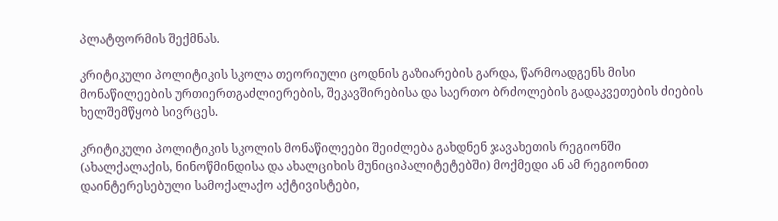პლატფორმის შექმნას.

კრიტიკული პოლიტიკის სკოლა თეორიული ცოდნის გაზიარების გარდა, წარმოადგენს მისი მონაწილეების ურთიერთგაძლიერების, შეკავშირებისა და საერთო ბრძოლების გადაკვეთების ძიების ხელშემწყობ სივრცეს.

კრიტიკული პოლიტიკის სკოლის მონაწილეები შეიძლება გახდნენ ჯავახეთის რეგიონში (ახალქალაქის, ნინოწმინდისა და ახალციხის მუნიციპალიტეტებში) მოქმედი ან ამ რეგიონით დაინტერესებული სამოქალაქო აქტივისტები,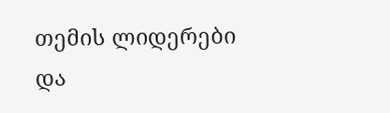თემის ლიდერები და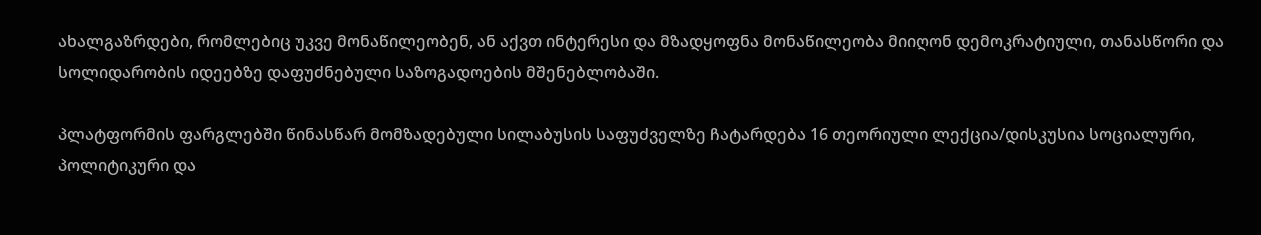ახალგაზრდები, რომლებიც უკვე მონაწილეობენ, ან აქვთ ინტერესი და მზადყოფნა მონაწილეობა მიიღონ დემოკრატიული, თანასწორი და სოლიდარობის იდეებზე დაფუძნებული საზოგადოების მშენებლობაში.

პლატფორმის ფარგლებში წინასწარ მომზადებული სილაბუსის საფუძველზე ჩატარდება 16 თეორიული ლექცია/დისკუსია სოციალური, პოლიტიკური და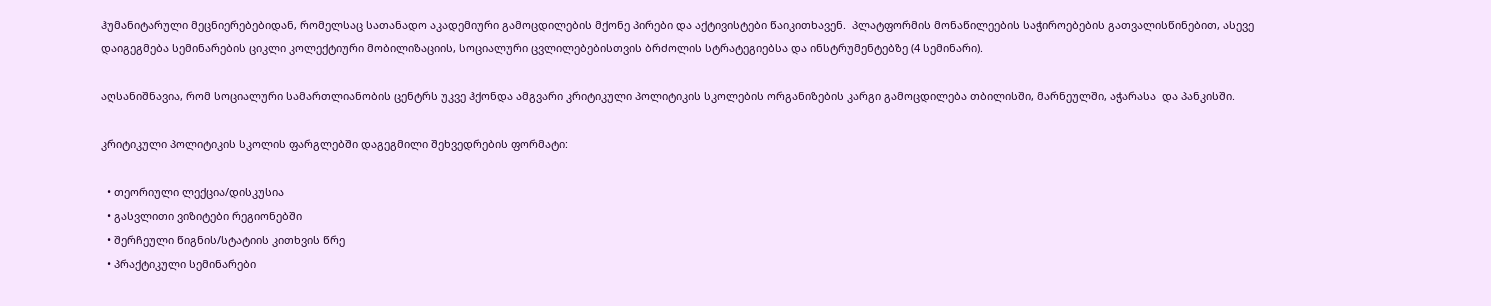ჰუმანიტარული მეცნიერებებიდან, რომელსაც სათანადო აკადემიური გამოცდილების მქონე პირები და აქტივისტები წაიკითხავენ.  პლატფორმის მონაწილეების საჭიროებების გათვალისწინებით, ასევე დაიგეგმება სემინარების ციკლი კოლექტიური მობილიზაციის, სოციალური ცვლილებებისთვის ბრძოლის სტრატეგიებსა და ინსტრუმენტებზე (4 სემინარი).

აღსანიშნავია, რომ სოციალური სამართლიანობის ცენტრს უკვე ჰქონდა ამგვარი კრიტიკული პოლიტიკის სკოლების ორგანიზების კარგი გამოცდილება თბილისში, მარნეულში, აჭარასა  და პანკისში.

კრიტიკული პოლიტიკის სკოლის ფარგლებში დაგეგმილი შეხვედრების ფორმატი:

  • თეორიული ლექცია/დისკუსია
  • გასვლითი ვიზიტები რეგიონებში
  • შერჩეული წიგნის/სტატიის კითხვის წრე
  • პრაქტიკული სემინარები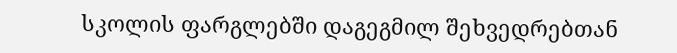სკოლის ფარგლებში დაგეგმილ შეხვედრებთან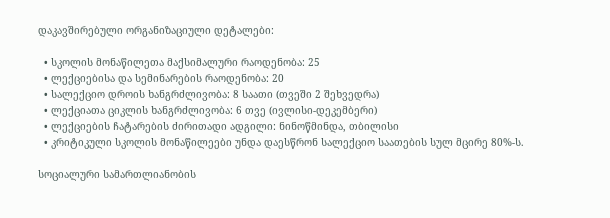დაკავშირებული ორგანიზაციული დეტალები:

  • სკოლის მონაწილეთა მაქსიმალური რაოდენობა: 25
  • ლექციებისა და სემინარების რაოდენობა: 20
  • სალექციო დროის ხანგრძლივობა: 8 საათი (თვეში 2 შეხვედრა)
  • ლექციათა ციკლის ხანგრძლივობა: 6 თვე (ივლისი-დეკემბერი)
  • ლექციების ჩატარების ძირითადი ადგილი: ნინოწმინდა, თბილისი
  • კრიტიკული სკოლის მონაწილეები უნდა დაესწრონ სალექციო საათების სულ მცირე 80%-ს.

სოციალური სამართლიანობის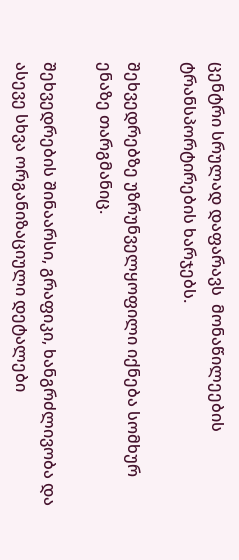ცენტრი სრულად დაფარავს  მონაწილეების ტრანსპორტირების ხარჯებს.

შეხვედრებზე უზრუნველყოფილი იქნება სომხურ ენაზე თარგმანიც.

შეხვედრების შინაარსი, გრაფიკი, ხანგრძლივობა და ასევე სხვა ორგანიზაციული დეტალები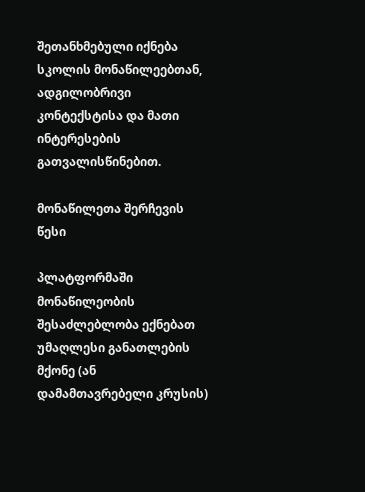შეთანხმებული იქნება სკოლის მონაწილეებთან, ადგილობრივი კონტექსტისა და მათი ინტერესების გათვალისწინებით.

მონაწილეთა შერჩევის წესი

პლატფორმაში მონაწილეობის შესაძლებლობა ექნებათ უმაღლესი განათლების მქონე (ან დამამთავრებელი კრუსის)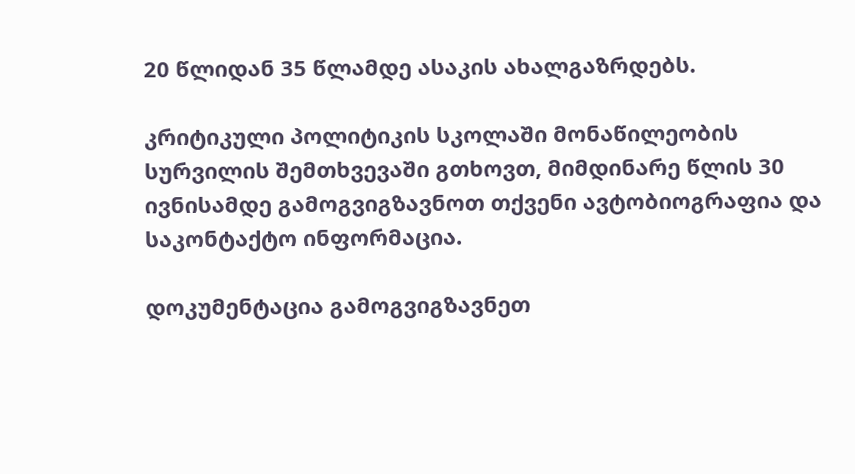20 წლიდან 35 წლამდე ასაკის ახალგაზრდებს.

კრიტიკული პოლიტიკის სკოლაში მონაწილეობის სურვილის შემთხვევაში გთხოვთ, მიმდინარე წლის 30 ივნისამდე გამოგვიგზავნოთ თქვენი ავტობიოგრაფია და საკონტაქტო ინფორმაცია.

დოკუმენტაცია გამოგვიგზავნეთ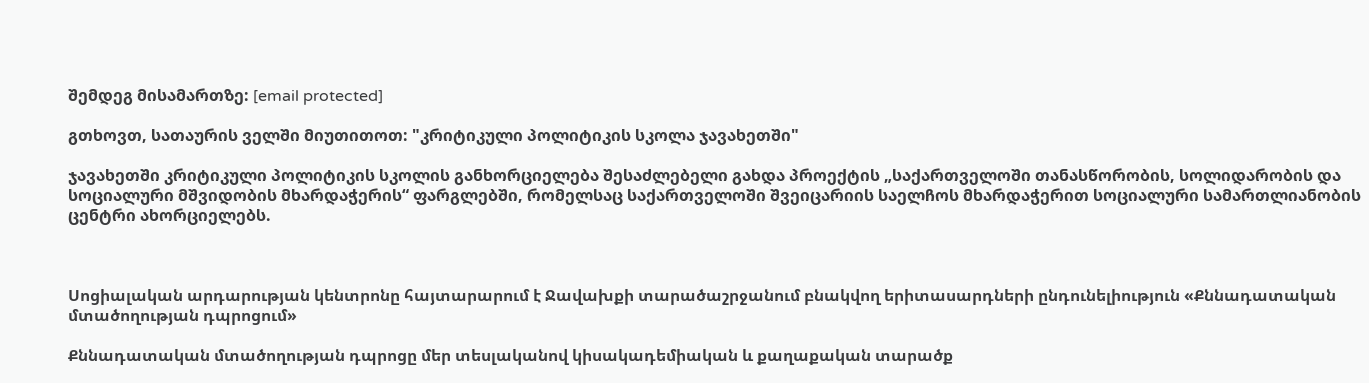შემდეგ მისამართზე: [email protected]

გთხოვთ, სათაურის ველში მიუთითოთ: "კრიტიკული პოლიტიკის სკოლა ჯავახეთში"

ჯავახეთში კრიტიკული პოლიტიკის სკოლის განხორციელება შესაძლებელი გახდა პროექტის „საქართველოში თანასწორობის, სოლიდარობის და სოციალური მშვიდობის მხარდაჭერის“ ფარგლებში, რომელსაც საქართველოში შვეიცარიის საელჩოს მხარდაჭერით სოციალური სამართლიანობის ცენტრი ახორციელებს.



Սոցիալական արդարության կենտրոնը հայտարարում է Ջավախքի տարածաշրջանում բնակվող երիտասարդների ընդունելիություն «Քննադատական մտածողության դպրոցում»

Քննադատական մտածողության դպրոցը մեր տեսլականով կիսակադեմիական և քաղաքական տարածք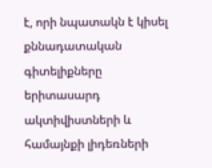է, որի նպատակն է կիսել քննադատական գիտելիքները երիտասարդ ակտիվիստների և համայնքի լիդեռների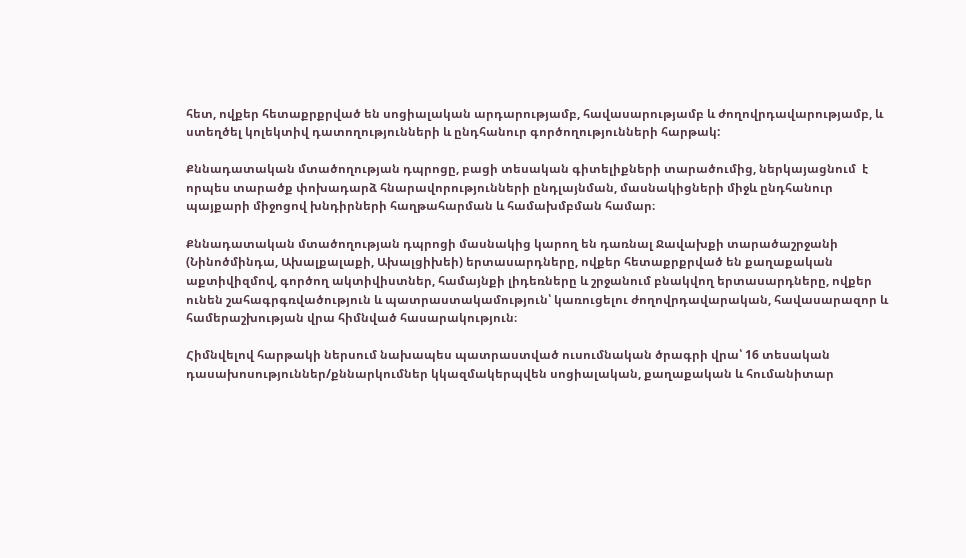հետ, ովքեր հետաքրքրված են սոցիալական արդարությամբ, հավասարությամբ և ժողովրդավարությամբ, և ստեղծել կոլեկտիվ դատողությունների և ընդհանուր գործողությունների հարթակ:

Քննադատական մտածողության դպրոցը, բացի տեսական գիտելիքների տարածումից, ներկայացնում  է որպես տարածք փոխադարձ հնարավորությունների ընդլայնման, մասնակիցների միջև ընդհանուր պայքարի միջոցով խնդիրների հաղթահարման և համախմբման համար։

Քննադատական մտածողության դպրոցի մասնակից կարող են դառնալ Ջավախքի տարածաշրջանի (Նինոծմինդա, Ախալքալաքի, Ախալցիխեի) երտասարդները, ովքեր հետաքրքրված են քաղաքական աքտիվիզմով, գործող ակտիվիստներ, համայնքի լիդեռները և շրջանում բնակվող երտասարդները, ովքեր ունեն շահագրգռվածություն և պատրաստակամություն՝ կառուցելու ժողովրդավարական, հավասարազոր և համերաշխության վրա հիմնված հասարակություն։

Հիմնվելով հարթակի ներսում նախապես պատրաստված ուսումնական ծրագրի վրա՝ 16 տեսական դասախոսություններ/քննարկումներ կկազմակերպվեն սոցիալական, քաղաքական և հումանիտար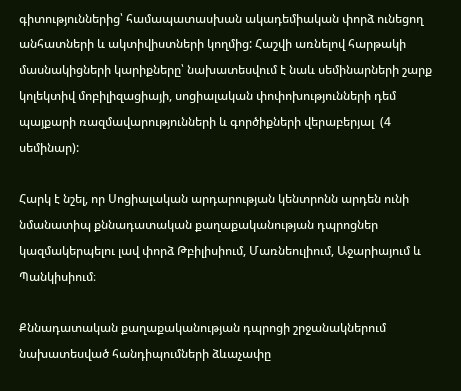գիտություններից՝ համապատասխան ակադեմիական փորձ ունեցող անհատների և ակտիվիստների կողմից: Հաշվի առնելով հարթակի մասնակիցների կարիքները՝ նախատեսվում է նաև սեմինարների շարք կոլեկտիվ մոբիլիզացիայի, սոցիալական փոփոխությունների դեմ պայքարի ռազմավարությունների և գործիքների վերաբերյալ  (4 սեմինար):

Հարկ է նշել, որ Սոցիալական արդարության կենտրոնն արդեն ունի նմանատիպ քննադատական քաղաքականության դպրոցներ կազմակերպելու լավ փորձ Թբիլիսիում, Մառնեուլիում, Աջարիայում և Պանկիսիում։

Քննադատական քաղաքականության դպրոցի շրջանակներում նախատեսված հանդիպումների ձևաչափը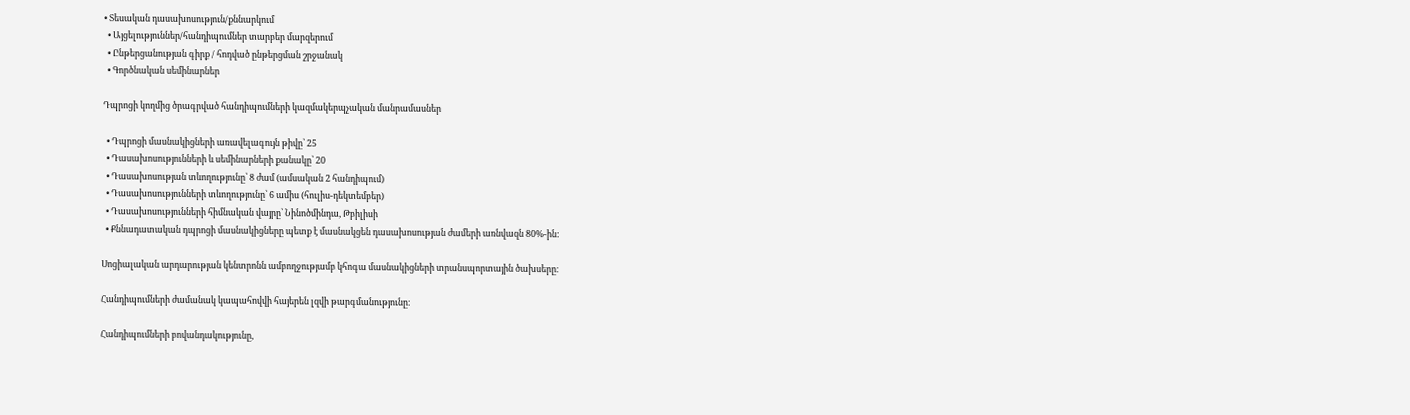• Տեսական դասախոսություն/քննարկում
  • Այցելություններ/հանդիպումներ տարբեր մարզերում
  • Ընթերցանության գիրք / հոդված ընթերցման շրջանակ
  • Գործնական սեմինարներ

Դպրոցի կողմից ծրագրված հանդիպումների կազմակերպչական մանրամասներ

  • Դպրոցի մասնակիցների առավելագույն թիվը՝ 25
  • Դասախոսությունների և սեմինարների քանակը՝ 20
  • Դասախոսության տևողությունը՝ 8 ժամ (ամսական 2 հանդիպում)
  • Դասախոսությունների տևողությունը՝ 6 ամիս (հուլիս-դեկտեմբեր)
  • Դասախոսությունների հիմնական վայրը՝ Նինոծմինդա, Թբիլիսի
  • Քննադատական դպրոցի մասնակիցները պետք է մասնակցեն դասախոսության ժամերի առնվազն 80%-ին:

Սոցիալական արդարության կենտրոնն ամբողջությամբ կհոգա մասնակիցների տրանսպորտային ծախսերը։

Հանդիպումների ժամանակ կապահովվի հայերեն լզվի թարգմանությունը։

Հանդիպումների բովանդակությունը,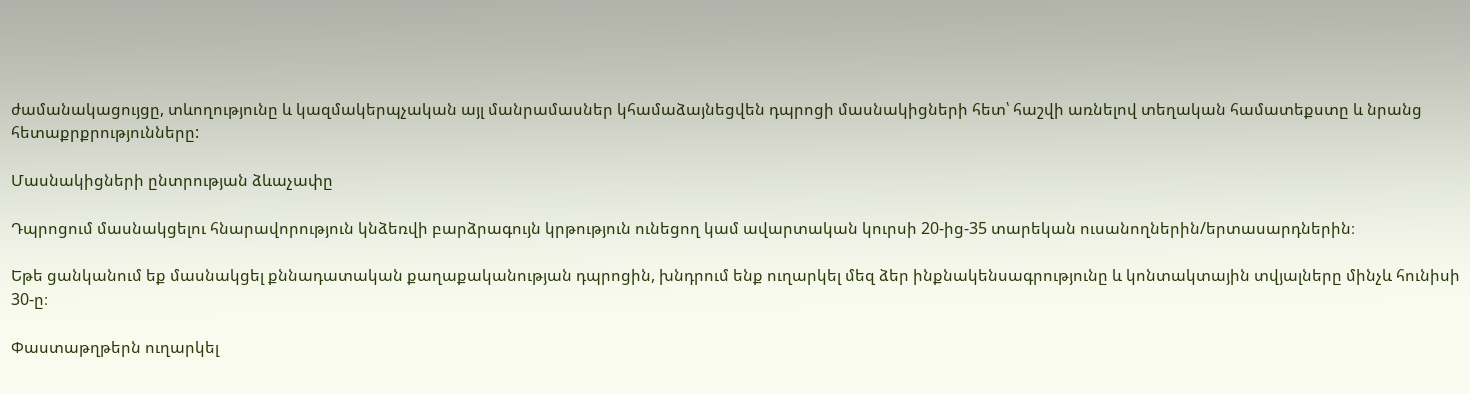ժամանակացույցը, տևողությունը և կազմակերպչական այլ մանրամասներ կհամաձայնեցվեն դպրոցի մասնակիցների հետ՝ հաշվի առնելով տեղական համատեքստը և նրանց հետաքրքրությունները:

Մասնակիցների ընտրության ձևաչափը

Դպրոցում մասնակցելու հնարավորություն կնձեռվի բարձրագույն կրթություն ունեցող կամ ավարտական կուրսի 20-ից-35 տարեկան ուսանողներին/երտասարդներին։

Եթե ցանկանում եք մասնակցել քննադատական քաղաքականության դպրոցին, խնդրում ենք ուղարկել մեզ ձեր ինքնակենսագրությունը և կոնտակտային տվյալները մինչև հունիսի 30-ը։

Փաստաթղթերն ուղարկել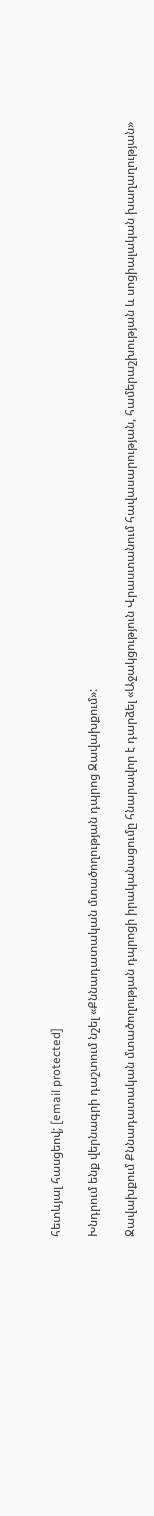հետևյալ հասցեով; [email protected]

Խնդրում ենք վերնագրի դաշտում նշել «Քննադատական մտածողության դպրոց Ջավախքում»:

Ջավախքում Քննադատական մտածողության դպրոցի իրականացումը հնարավոր է դարձել «Աջակցություն Վրաստանում հավասարության, համերաշխության և սոցիալական խաղաղության»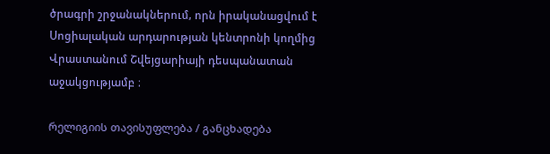ծրագրի շրջանակներում, որն իրականացվում է Սոցիալական արդարության կենտրոնի կողմից Վրաստանում Շվեյցարիայի դեսպանատան աջակցությամբ ։

რელიგიის თავისუფლება / განცხადება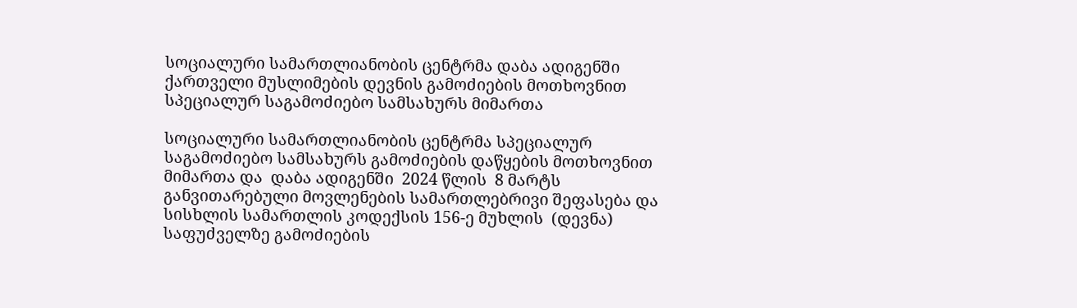სოციალური სამართლიანობის ცენტრმა დაბა ადიგენში ქართველი მუსლიმების დევნის გამოძიების მოთხოვნით სპეციალურ საგამოძიებო სამსახურს მიმართა

სოციალური სამართლიანობის ცენტრმა სპეციალურ საგამოძიებო სამსახურს გამოძიების დაწყების მოთხოვნით მიმართა და  დაბა ადიგენში  2024 წლის  8 მარტს განვითარებული მოვლენების სამართლებრივი შეფასება და სისხლის სამართლის კოდექსის 156-ე მუხლის  (დევნა) საფუძველზე გამოძიების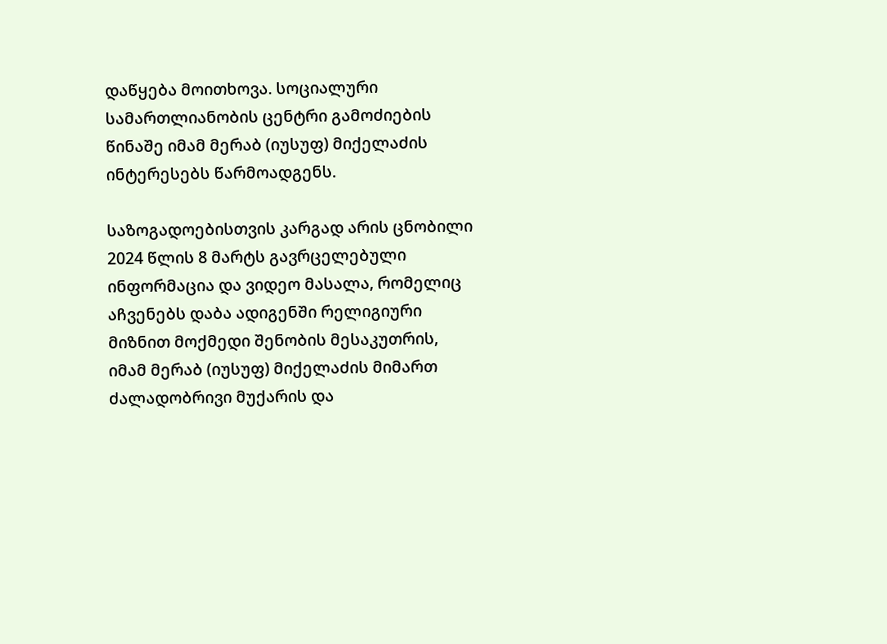დაწყება მოითხოვა. სოციალური სამართლიანობის ცენტრი გამოძიების წინაშე იმამ მერაბ (იუსუფ) მიქელაძის ინტერესებს წარმოადგენს.

საზოგადოებისთვის კარგად არის ცნობილი 2024 წლის 8 მარტს გავრცელებული ინფორმაცია და ვიდეო მასალა, რომელიც აჩვენებს დაბა ადიგენში რელიგიური მიზნით მოქმედი შენობის მესაკუთრის, იმამ მერაბ (იუსუფ) მიქელაძის მიმართ ძალადობრივი მუქარის და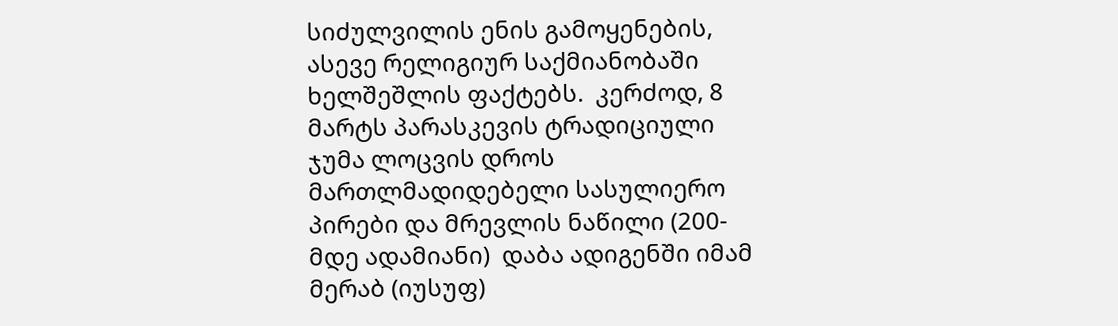სიძულვილის ენის გამოყენების, ასევე რელიგიურ საქმიანობაში ხელშეშლის ფაქტებს.  კერძოდ, 8 მარტს პარასკევის ტრადიციული ჯუმა ლოცვის დროს მართლმადიდებელი სასულიერო პირები და მრევლის ნაწილი (200-მდე ადამიანი)  დაბა ადიგენში იმამ მერაბ (იუსუფ)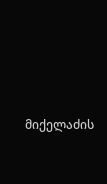მიქელაძის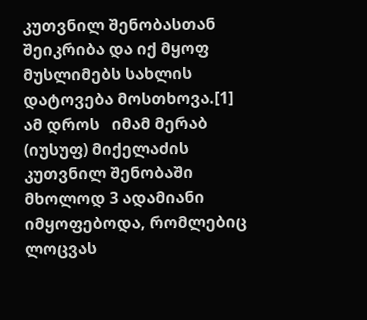კუთვნილ შენობასთან შეიკრიბა და იქ მყოფ მუსლიმებს სახლის დატოვება მოსთხოვა.[1]  ამ დროს   იმამ მერაბ (იუსუფ) მიქელაძის კუთვნილ შენობაში მხოლოდ 3 ადამიანი იმყოფებოდა, რომლებიც ლოცვას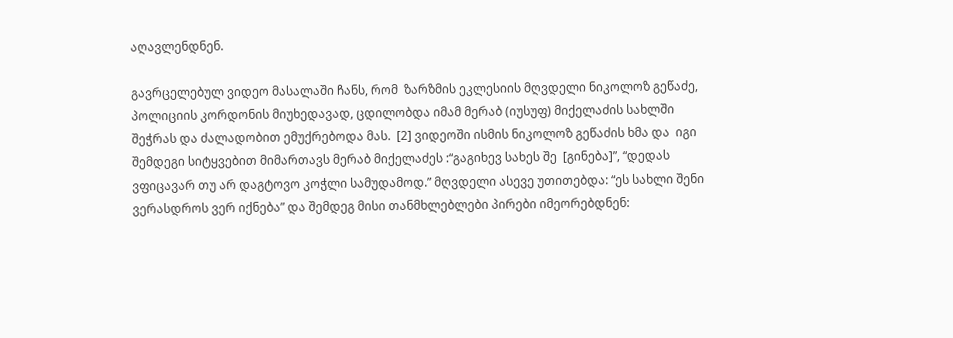აღავლენდნენ.

გავრცელებულ ვიდეო მასალაში ჩანს, რომ  ზარზმის ეკლესიის მღვდელი ნიკოლოზ გეწაძე, პოლიციის კორდონის მიუხედავად, ცდილობდა იმამ მერაბ (იუსუფ) მიქელაძის სახლში შეჭრას და ძალადობით ემუქრებოდა მას.  [2] ვიდეოში ისმის ნიკოლოზ გეწაძის ხმა და  იგი შემდეგი სიტყვებით მიმართავს მერაბ მიქელაძეს :“გაგიხევ სახეს შე  [გინება]”, “დედას ვფიცავარ თუ არ დაგტოვო კოჭლი სამუდამოდ.” მღვდელი ასევე უთითებდა: “ეს სახლი შენი ვერასდროს ვერ იქნება” და შემდეგ მისი თანმხლებლები პირები იმეორებდნენ: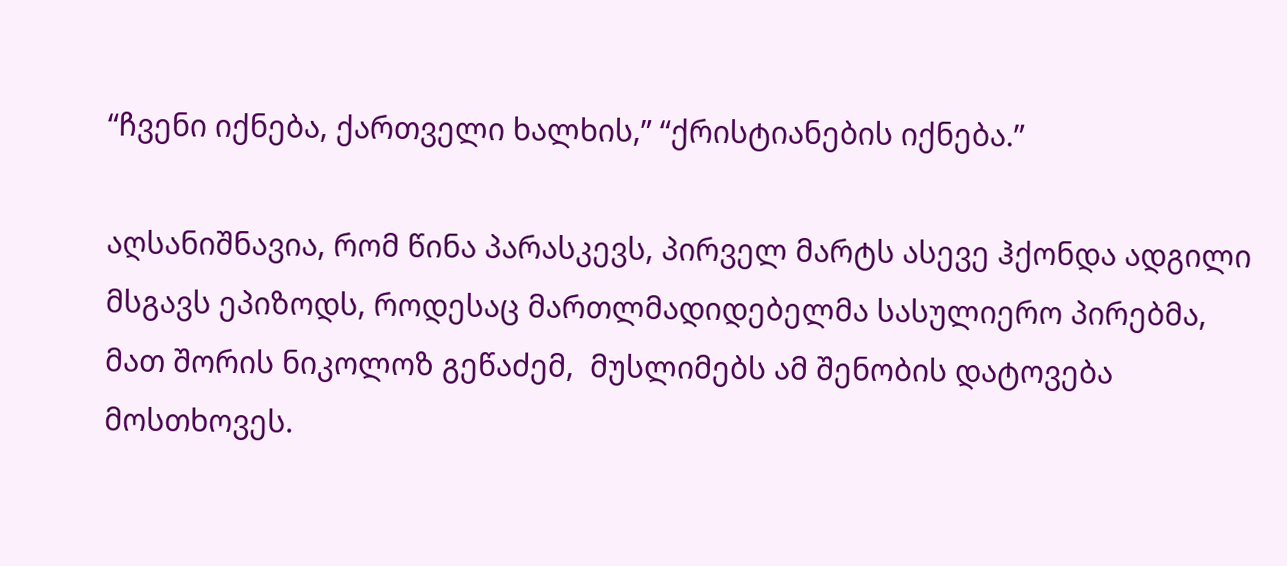“ჩვენი იქნება, ქართველი ხალხის,” “ქრისტიანების იქნება.”

აღსანიშნავია, რომ წინა პარასკევს, პირველ მარტს ასევე ჰქონდა ადგილი მსგავს ეპიზოდს, როდესაც მართლმადიდებელმა სასულიერო პირებმა, მათ შორის ნიკოლოზ გეწაძემ,  მუსლიმებს ამ შენობის დატოვება მოსთხოვეს.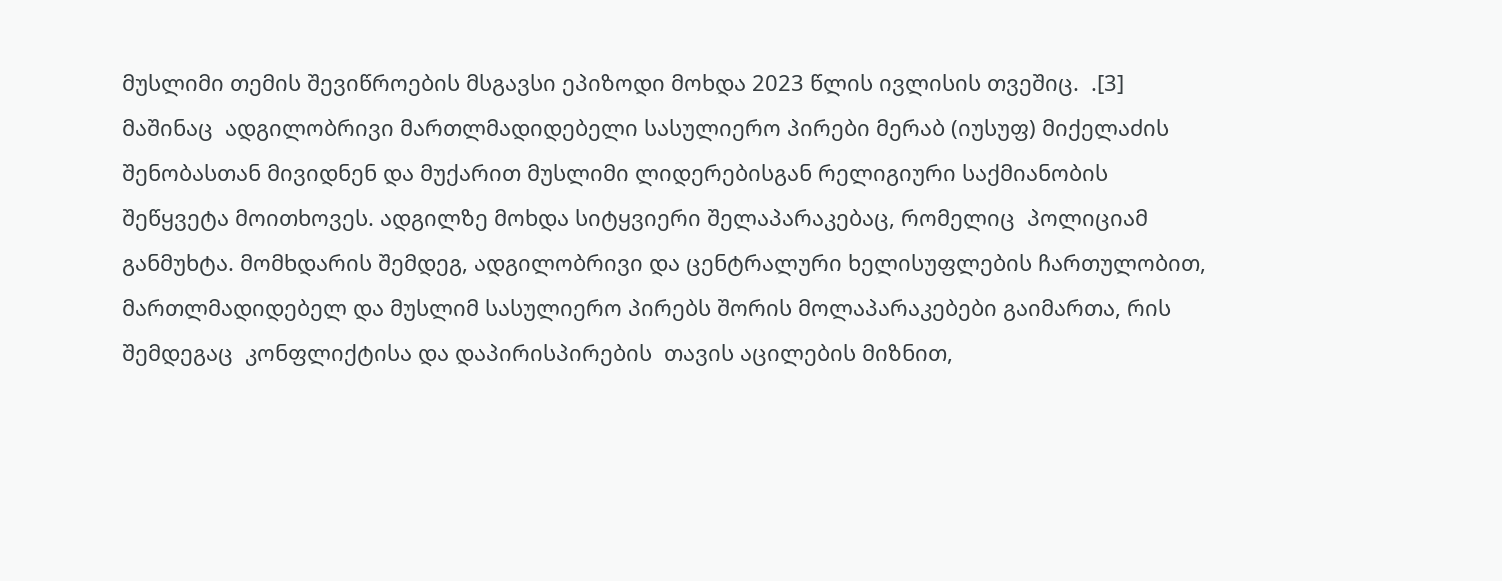მუსლიმი თემის შევიწროების მსგავსი ეპიზოდი მოხდა 2023 წლის ივლისის თვეშიც.  .[3] მაშინაც  ადგილობრივი მართლმადიდებელი სასულიერო პირები მერაბ (იუსუფ) მიქელაძის შენობასთან მივიდნენ და მუქარით მუსლიმი ლიდერებისგან რელიგიური საქმიანობის შეწყვეტა მოითხოვეს. ადგილზე მოხდა სიტყვიერი შელაპარაკებაც, რომელიც  პოლიციამ განმუხტა. მომხდარის შემდეგ, ადგილობრივი და ცენტრალური ხელისუფლების ჩართულობით, მართლმადიდებელ და მუსლიმ სასულიერო პირებს შორის მოლაპარაკებები გაიმართა, რის შემდეგაც  კონფლიქტისა და დაპირისპირების  თავის აცილების მიზნით,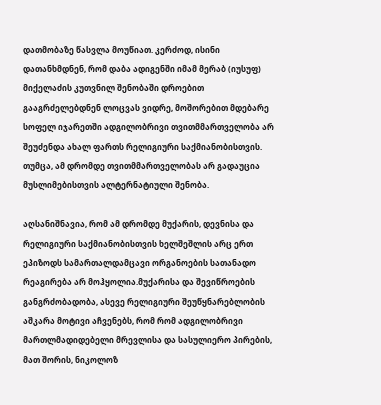დათმობაზე წასვლა მოუწიათ. კერძოდ, ისინი დათანხმდნენ, რომ დაბა ადიგენში იმამ მერაბ (იუსუფ) მიქელაძის კუთვნილ შენობაში დროებით გააგრძელებდნენ ლოცვას ვიდრე, მოშორებით მდებარე სოფელ იჯარეთში ადგილობრივი თვითმმართველობა არ შეუძენდა ახალ ფართს რელიგიური საქმიანობისთვის. თუმცა, ამ დრომდე თვითმმართველობას არ გადაუცია მუსლიმებისთვის ალტერნატიული შენობა.

აღსანიშნავია, რომ ამ დრომდე მუქარის, დევნისა და რელიგიური საქმიანობისთვის ხელშეშლის არც ერთ ეპიზოდს სამართალდამცავი ორგანოების სათანადო რეაგირება არ მოჰყოლია.მუქარისა და შევიწროების განგრძობადობა, ასევე რელიგიური შეუწყნარებლობის აშკარა მოტივი აჩვენებს, რომ რომ ადგილობრივი მართლმადიდებელი მრევლისა და სასულიერო პირების, მათ შორის, ნიკოლოზ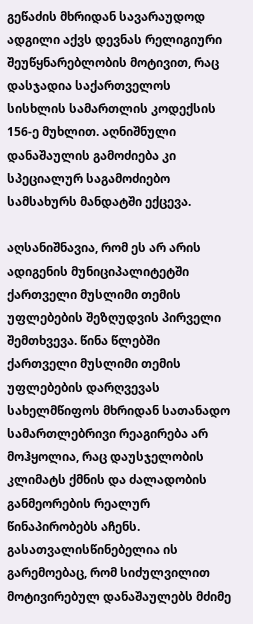გეწაძის მხრიდან სავარაუდოდ ადგილი აქვს დევნას რელიგიური შეუწყნარებლობის მოტივით, რაც დასჯადია საქართველოს სისხლის სამართლის კოდექსის 156-ე მუხლით. აღნიშნული დანაშაულის გამოძიება კი სპეციალურ საგამოძიებო სამსახურს მანდატში ექცევა.

აღსანიშნავია, რომ ეს არ არის ადიგენის მუნიციპალიტეტში ქართველი მუსლიმი თემის უფლებების შეზღუდვის პირველი შემთხვევა. წინა წლებში ქართველი მუსლიმი თემის უფლებების დარღვევას სახელმწიფოს მხრიდან სათანადო სამართლებრივი რეაგირება არ მოჰყოლია, რაც დაუსჯელობის კლიმატს ქმნის და ძალადობის განმეორების რეალურ წინაპირობებს აჩენს. გასათვალისწინებელია ის გარემოებაც, რომ სიძულვილით მოტივირებულ დანაშაულებს მძიმე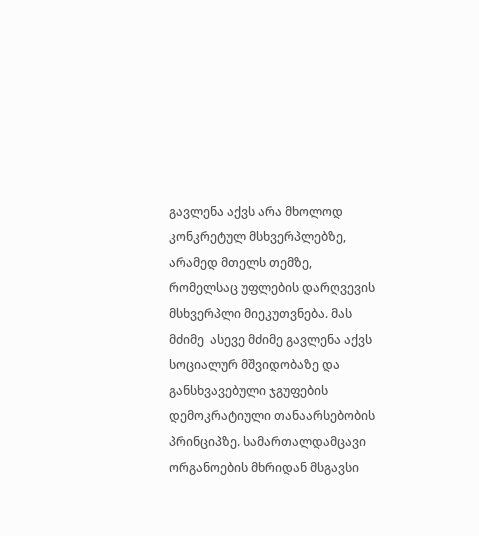გავლენა აქვს არა მხოლოდ კონკრეტულ მსხვერპლებზე, არამედ მთელს თემზე, რომელსაც უფლების დარღვევის მსხვერპლი მიეკუთვნება. მას მძიმე  ასევე მძიმე გავლენა აქვს სოციალურ მშვიდობაზე და განსხვავებული ჯგუფების დემოკრატიული თანაარსებობის პრინციპზე. სამართალდამცავი ორგანოების მხრიდან მსგავსი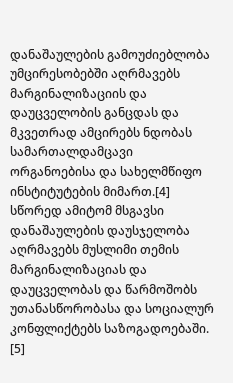დანაშაულების გამოუძიებლობა უმცირესობებში აღრმავებს მარგინალიზაციის და დაუცველობის განცდას და მკვეთრად ამცირებს ნდობას სამართალდამცავი ორგანოებისა და სახელმწიფო ინსტიტუტების მიმართ.[4] სწორედ ამიტომ მსგავსი დანაშაულების დაუსჯელობა აღრმავებს მუსლიმი თემის მარგინალიზაციას და  დაუცველობას და წარმოშობს უთანასწორობასა და სოციალურ კონფლიქტებს საზოგადოებაში.  [5]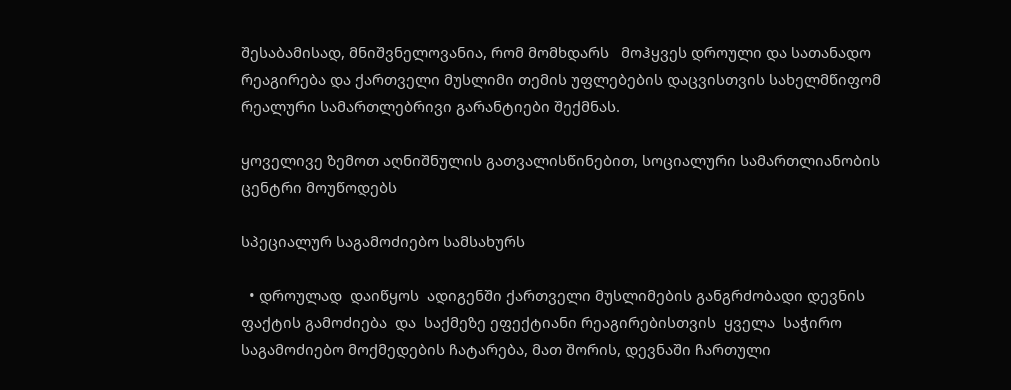შესაბამისად, მნიშვნელოვანია, რომ მომხდარს   მოჰყვეს დროული და სათანადო რეაგირება და ქართველი მუსლიმი თემის უფლებების დაცვისთვის სახელმწიფომ რეალური სამართლებრივი გარანტიები შექმნას.

ყოველივე ზემოთ აღნიშნულის გათვალისწინებით, სოციალური სამართლიანობის ცენტრი მოუწოდებს

სპეციალურ საგამოძიებო სამსახურს

  • დროულად  დაიწყოს  ადიგენში ქართველი მუსლიმების განგრძობადი დევნის ფაქტის გამოძიება  და  საქმეზე ეფექტიანი რეაგირებისთვის  ყველა  საჭირო საგამოძიებო მოქმედების ჩატარება, მათ შორის, დევნაში ჩართული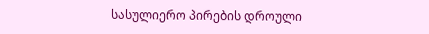სასულიერო პირების დროული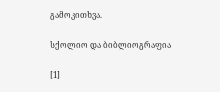გამოკითხვა.

სქოლიო და ბიბლიოგრაფია

[1]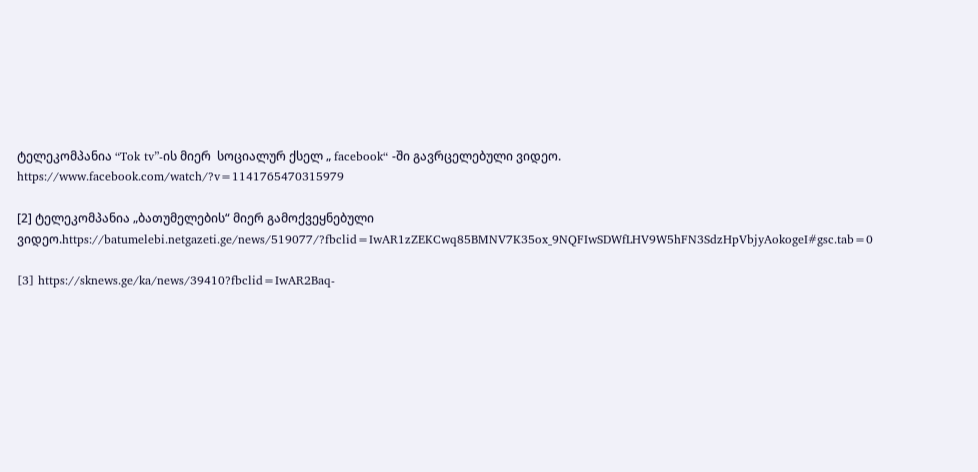ტელეკომპანია “Tok tv”-ის მიერ  სოციალურ ქსელ „ facebook“ -ში გავრცელებული ვიდეო. https://www.facebook.com/watch/?v=1141765470315979

[2] ტელეკომპანია „ბათუმელების“ მიერ გამოქვეყნებული ვიდეო.https://batumelebi.netgazeti.ge/news/519077/?fbclid=IwAR1zZEKCwq85BMNV7K35ox_9NQFIwSDWfLHV9W5hFN3SdzHpVbjyAokogeI#gsc.tab=0

[3] https://sknews.ge/ka/news/39410?fbclid=IwAR2Baq-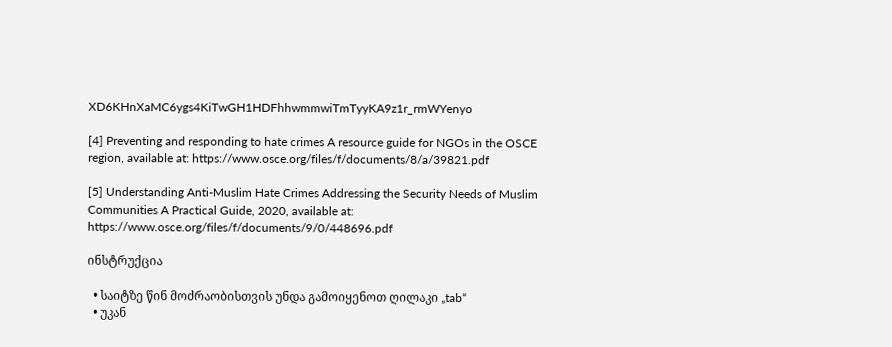XD6KHnXaMC6ygs4KiTwGH1HDFhhwmmwiTmTyyKA9z1r_rmWYenyo

[4] Preventing and responding to hate crimes A resource guide for NGOs in the OSCE region, available at: https://www.osce.org/files/f/documents/8/a/39821.pdf

[5] Understanding Anti-Muslim Hate Crimes Addressing the Security Needs of Muslim Communities A Practical Guide, 2020, available at: https://www.osce.org/files/f/documents/9/0/448696.pdf

ინსტრუქცია

  • საიტზე წინ მოძრაობისთვის უნდა გამოიყენოთ ღილაკი „tab“
  • უკან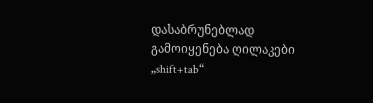დასაბრუნებლად გამოიყენება ღილაკები „shift+tab“